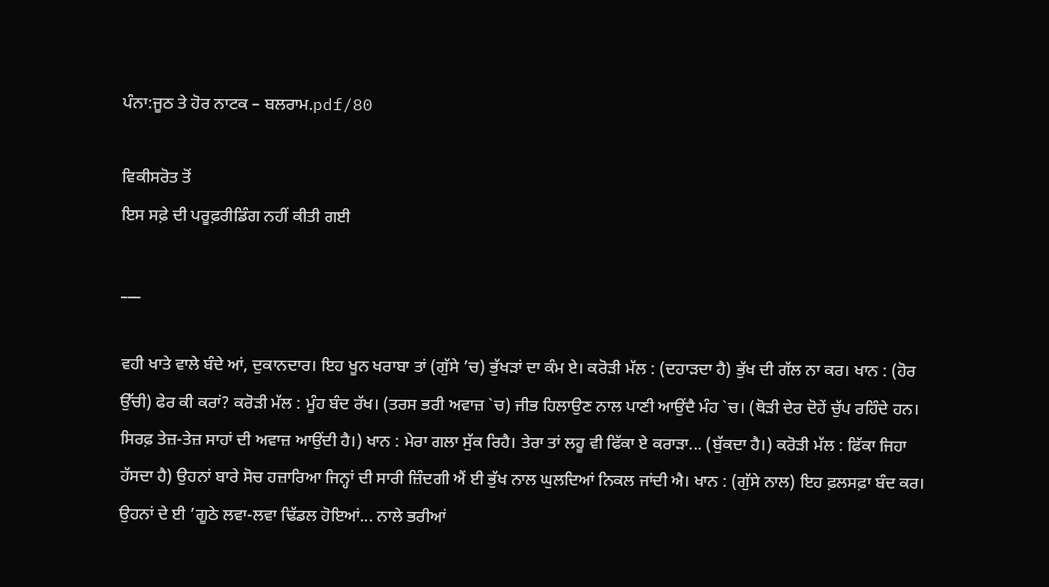ਪੰਨਾ:ਜੂਠ ਤੇ ਹੋਰ ਨਾਟਕ – ਬਲਰਾਮ.pdf/80

ਵਿਕੀਸਰੋਤ ਤੋਂ
ਇਸ ਸਫ਼ੇ ਦੀ ਪਰੂਫ਼ਰੀਡਿੰਗ ਨਹੀਂ ਕੀਤੀ ਗਈ

___

ਵਹੀ ਖਾਤੇ ਵਾਲੇ ਬੰਦੇ ਆਂ, ਦੁਕਾਨਦਾਰ। ਇਹ ਖੂਨ ਖਰਾਬਾ ਤਾਂ (ਗੁੱਸੇ ’ਚ) ਭੁੱਖੜਾਂ ਦਾ ਕੰਮ ਏ। ਕਰੋੜੀ ਮੱਲ : (ਦਹਾੜਦਾ ਹੈ) ਭੁੱਖ ਦੀ ਗੱਲ ਨਾ ਕਰ। ਖਾਨ : (ਹੋਰ ਉੱਚੀ) ਫੇਰ ਕੀ ਕਰਾਂ? ਕਰੋੜੀ ਮੱਲ : ਮੂੰਹ ਬੰਦ ਰੱਖ। (ਤਰਸ ਭਰੀ ਅਵਾਜ਼ `ਚ) ਜੀਭ ਹਿਲਾਉਣ ਨਾਲ ਪਾਣੀ ਆਉਂਦੈ ਮੰਹ `ਚ। (ਥੋੜੀ ਦੇਰ ਦੋਹੇਂ ਚੁੱਪ ਰਹਿੰਦੇ ਹਨ। ਸਿਰਫ਼ ਤੇਜ਼-ਤੇਜ਼ ਸਾਹਾਂ ਦੀ ਅਵਾਜ਼ ਆਉਂਦੀ ਹੈ।) ਖਾਨ : ਮੇਰਾ ਗਲਾ ਸੁੱਕ ਰਿਹੈ। ਤੇਰਾ ਤਾਂ ਲਹੂ ਵੀ ਫਿੱਕਾ ਏ ਕਰਾੜਾ... (ਬੁੱਕਦਾ ਹੈ।) ਕਰੋੜੀ ਮੱਲ : ਫਿੱਕਾ ਜਿਹਾ ਹੱਸਦਾ ਹੈ) ਉਹਨਾਂ ਬਾਰੇ ਸੋਚ ਹਜ਼ਾਰਿਆ ਜਿਨ੍ਹਾਂ ਦੀ ਸਾਰੀ ਜ਼ਿੰਦਗੀ ਐਂ ਈ ਭੁੱਖ ਨਾਲ ਘੁਲਦਿਆਂ ਨਿਕਲ ਜਾਂਦੀ ਐ। ਖਾਨ : (ਗੁੱਸੇ ਨਾਲ) ਇਹ ਫ਼ਲਸਫ਼ਾ ਬੰਦ ਕਰ। ਉਹਨਾਂ ਦੇ ਈ ’ਗੂਠੇ ਲਵਾ-ਲਵਾ ਢਿੱਡਲ ਹੋਇਆਂ... ਨਾਲੇ ਭਰੀਆਂ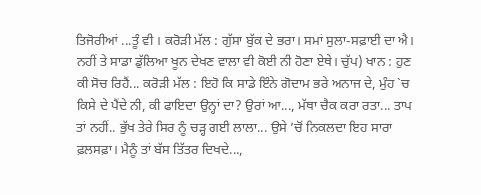ਤਿਜੋਰੀਆਂ ...ਤੂੰ ਵੀ । ਕਰੋੜੀ ਮੱਲ : ਗੁੱਸਾ ਬੁੱਕ ਦੇ ਭਰਾ। ਸਮਾਂ ਸੁਲਾ-ਸਫ਼ਾਈ ਦਾ ਐ। ਨਹੀਂ ਤੇ ਸਾਡਾ ਡੁੱਲਿਆ ਖੂਨ ਦੇਖਣ ਵਾਲਾ ਵੀ ਕੋਈ ਨੀ ਹੋਣਾ ਏਥੇ। ਚੁੱਪ) ਖਾਨ : ਹੁਣ ਕੀ ਸੋਚ ਰਿਹੈਂ... ਕਰੋੜੀ ਮੱਲ : ਇਹੋ ਕਿ ਸਾਡੇ ਇੰਨੇ ਗੋਦਾਮ ਭਰੇ ਅਨਾਜ ਦੇ, ਮੁੰਹ `ਚ ਕਿਸੇ ਦੇ ਪੈਂਦੇ ਨੀ, ਕੀ ਫਾਇਦਾ ਉਨ੍ਹਾਂ ਦਾ? ਉਰਾਂ ਆ..., ਮੱਥਾ ਚੈਕ ਕਰਾ ਰਤਾ... ਤਾਪ ਤਾਂ ਨਹੀਂ.. ਭੁੱਖ ਤੇਰੇ ਸਿਰ ਨੂੰ ਚੜ੍ਹ ਗਈ ਲਾਲਾ... ਉਸੇ ’ਚੋਂ ਨਿਕਲਦਾ ਇਹ ਸਾਰਾ ਫ਼ਲਸਫ਼ਾ। ਮੈਨੂੰ ਤਾਂ ਬੱਸ ਤਿੱਤਰ ਦਿਖਦੇ...,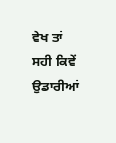ਵੇਖ ਤਾਂ ਸਹੀ ਕਿਵੇਂ ਉਡਾਰੀਆਂ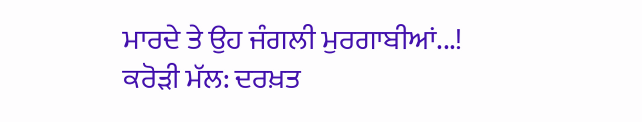ਮਾਰਦੇ ਤੇ ਉਹ ਜੰਗਲੀ ਮੁਰਗਾਬੀਆਂ...! ਕਰੋੜੀ ਮੱਲ: ਦਰਖ਼ਤ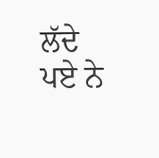ਲੱਦੇ ਪਏ ਨੇ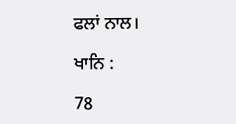ਫਲਾਂ ਨਾਲ।

ਖਾਨਿ :

78